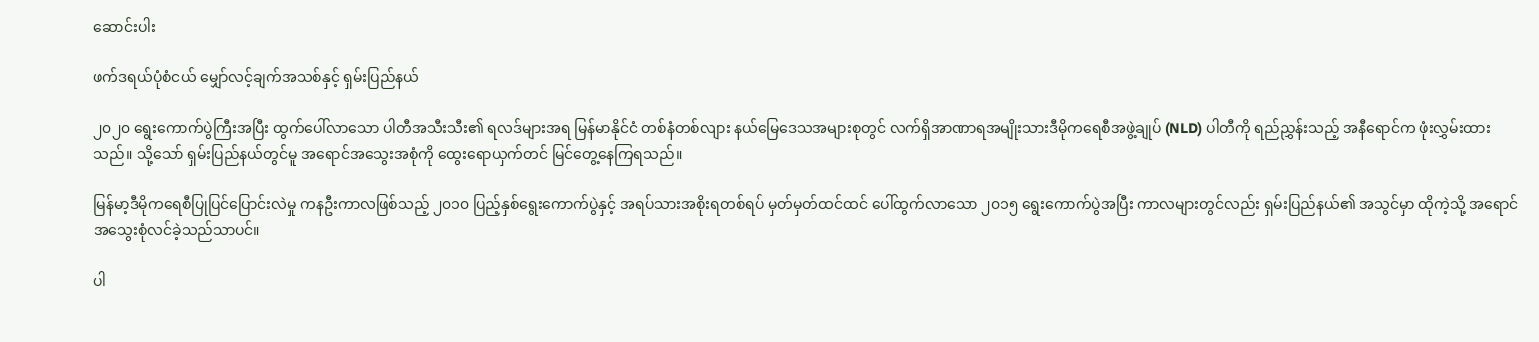ဆောင်းပါး

ဖက်ဒရယ်ပုံစံငယ် မျှော်လင့်ချက်အသစ်နှင့် ရှမ်းပြည်နယ်

၂၀၂၀ ရွေးကောက်ပွဲကြီးအပြီး ထွက်ပေါ်လာသော ပါတီအသီးသီး၏ ရလဒ်များအရ မြန်မာနိုင်ငံ တစ်နံတစ်လျား နယ်မြေဒေသအများစုတွင် လက်ရှိအာဏာရအမျိုးသားဒီမိုကရေစီအဖွဲ့ချုပ် (NLD) ပါတီကို ရည်ညွှန်းသည့် အနီရောင်က ဖုံးလွှမ်းထားသည်။ သို့သော် ရှမ်းပြည်နယ်တွင်မူ အရောင်အသွေးအစုံကို ထွေးရောယှက်တင် မြင်တွေ့နေကြရသည်။

မြန်မာ့ဒီမိုကရေစီပြုပြင်ပြောင်းလဲမှု ကနဦးကာလဖြစ်သည့် ၂၀၁၀ ပြည့်နှစ်ရွေးကောက်ပွဲနှင့် အရပ်သားအစိုးရတစ်ရပ် မှတ်မှတ်ထင်ထင် ပေါ်ထွက်လာသော ၂၀၁၅ ရွေးကောက်ပွဲအပြီး ကာလများတွင်လည်း ရှမ်းပြည်နယ်၏ အသွင်မှာ ထိုကဲ့သို့ အရောင်အသွေးစုံလင်ခဲ့သည်သာပင်။

ပါ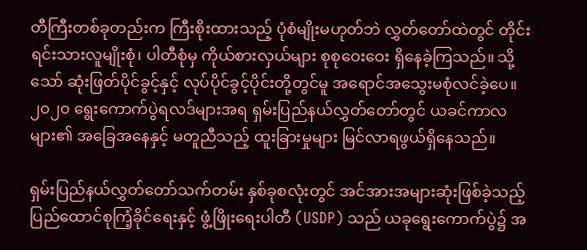တီကြီးတစ်ခုတည်းက ကြီးစိုးထားသည့် ပုံစံမျိုးမဟုတ်ဘဲ လွှတ်တော်ထဲတွင် တိုင်းရင်းသားလူမျိုးစုံ၊ ပါတီစုံမှ ကိုယ်စားလှယ်များ စုစုဝေးဝေး ရှိနေခဲ့ကြသည်။ သို့သော် ဆုံးဖြတ်ပိုင်ခွင့်နှင့် လုပ်ပိုင်ခွင့်ပိုင်းတို့တွင်မူ အရောင်အသွေးမစုံလင်ခဲ့ပေ။ ၂၀၂၀ ရွေးကောက်ပွဲရလဒ်များအရ ရှမ်းပြည်နယ်လွှတ်တော်တွင် ယခင်ကာလများ၏ အခြေအနေနှင့် မတူညီသည့် ထူးခြားမှုများ မြင်လာရဖွယ်ရှိနေသည်။

ရှမ်းပြည်နယ်လွှတ်တော်သက်တမ်း နှစ်ခုစလုံးတွင် အင်အားအများဆုံးဖြစ်ခဲ့သည့် ပြည်ထောင်စုကြံ့ခိုင်ရေးနှင့် ဖွံ့ဖြိုးရေးပါတီ (USDP) သည် ယခုရွေးကောက်ပွဲ၌ အ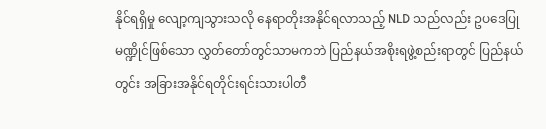နိုင်ရရှိမှု လျော့ကျသွားသလို နေရာတိုးအနိုင်ရလာသည့် NLD သည်လည်း ဥပဒေပြုမဏ္ဍိုင်ဖြစ်သော လွှတ်တော်တွင်သာမကဘဲ ပြည်နယ်အစိုးရဖွဲ့စည်းရာတွင် ပြည်နယ်တွင်း အခြားအနိုင်ရတိုင်းရင်းသားပါတီ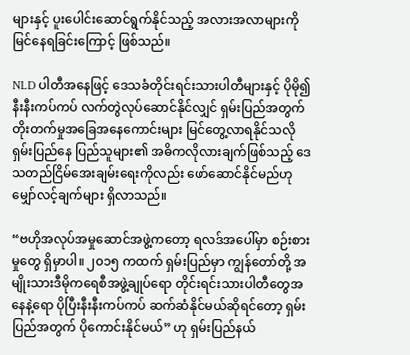များနှင့် ပူးပေါင်းဆောင်ရွက်နိုင်သည့် အလားအလာများကို မြင်နေရခြင်းကြောင့် ဖြစ်သည်။

NLD ပါတီအနေဖြင့် ဒေသခံတိုင်းရင်းသားပါတီများနှင့် ပိုမို၍ နီးနီးကပ်ကပ် လက်တွဲလုပ်ဆောင်နိုင်လျှင် ရှမ်းပြည်အတွက် တိုးတက်မှုအခြေအနေကောင်းများ မြင်တွေ့လာရနိုင်သလို ရှမ်းပြည်နေ ပြည်သူများ၏ အဓိကလိုလားချက်ဖြစ်သည့် ဒေသတည်ငြိမ်အေးချမ်းရေးကိုလည်း ဖော်ဆောင်နိုင်မည်ဟု မျှော်လင့်ချက်များ ရှိလာသည်။

“ဗဟိုအလုပ်အမှုဆောင်အဖွဲ့ကတော့ ရလဒ်အပေါ်မှာ စဉ်းစားမှုတွေ ရှိမှာပါ။ ၂၀၁၅ ကထက် ရှမ်းပြည်မှာ ကျွန်တော်တို့ အမျိုးသားဒီမိုကရေစီအဖွဲ့ချုပ်ရော တိုင်းရင်းသားပါတီတွေအနေနဲ့ရော ပိုပြီးနီးနီးကပ်ကပ် ဆက်ဆံနိုင်မယ်ဆိုရင်တော့ ရှမ်းပြည်အတွက် ပိုကောင်းနိုင်မယ်” ဟု ရှမ်းပြည်နယ်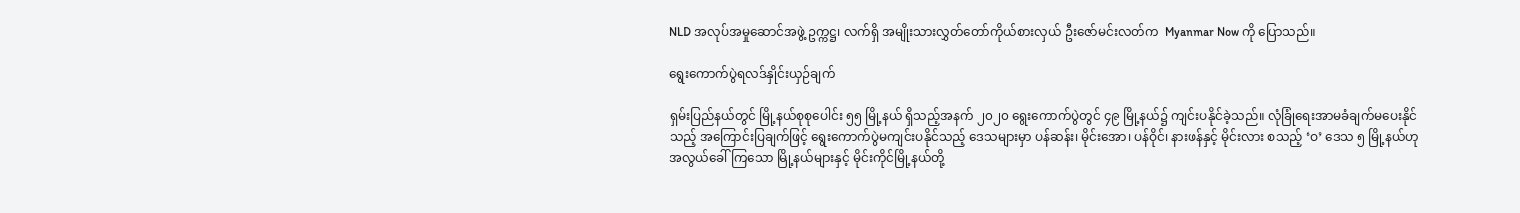NLD အလုပ်အမှုဆောင်အဖွဲ့ ဥက္ကဋ္ဌ၊ လက်ရှိ အမျိုးသားလွှတ်တော်ကိုယ်စားလှယ် ဦးဇော်မင်းလတ်က  Myanmar Now ကို ပြောသည်။

ရွေးကောက်ပွဲရလဒ်နှိုင်းယှဉ်ချက်

ရှမ်းပြည်နယ်တွင် မြို့နယ်စုစုပေါင်း ၅၅ မြို့နယ် ရှိသည့်အနက် ၂၀၂၀ ရွေးကောက်ပွဲတွင် ၄၉ မြို့နယ်၌ ကျင်းပနိုင်ခဲ့သည်။ လုံခြုံရေးအာမခံချက်မပေးနိုင်သည့် အကြောင်းပြချက်ဖြင့် ရွေးကောက်ပွဲမကျင်းပနိုင်သည့် ဒေသများမှာ ပန်ဆန်း၊ မိုင်းအော၊ ပန်ဝိုင်၊ နားဖန်နှင့် မိုင်းလား စသည့် ‘ဝ’ ဒေသ ၅ မြို့နယ်ဟု အလွယ်ခေါ်ကြသော မြို့နယ်များနှင့် မိုင်းကိုင်မြို့နယ်တို့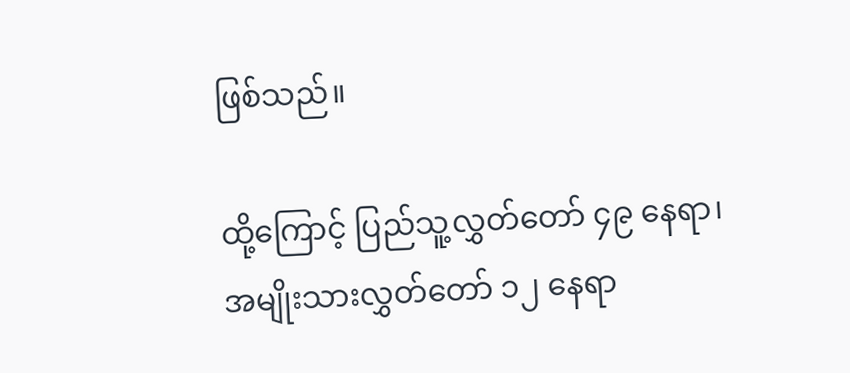ဖြစ်သည်။

ထို့ကြောင့် ပြည်သူ့လွှတ်တော် ၄၉ နေရာ၊ အမျိုးသားလွှတ်တော် ၁၂ နေရာ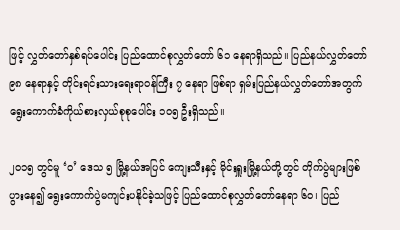ဖြင့် လွှတ်တော်နှစ်ရပ်ပေါင်း ပြည်ထောင်စုလွှတ်တော် ၆၁ နေရာရှိသည်။ ပြည်နယ်လွှတ်တော် ၉၈ နေရာနှင့် တိုင်းရင်းသားရေးရာဝန်ကြီး ၇ နေရာ ဖြစ်ရာ ရှမ်းပြည်နယ်လွှတ်တော်အတွက် ရွေးကောက်ခံကိုယ်စားလှယ်စုစုပေါင်း ၁၀၅ ဦးရှိသည်။

၂၀၁၅ တွင်မူ ‘ဝ’ ဒေသ ၅ မြို့နယ်အပြင် ကျေးသီးနှင့် မိုင်းရှူးမြို့နယ်တို့တွင် တိုက်ပွဲများဖြစ်ပွားနေ၍ ရွေးကောက်ပွဲမကျင်းပနိုင်ခဲ့သဖြင့် ပြည်ထောင်စုလွှတ်တော်နေရာ ၆၀၊ ပြည်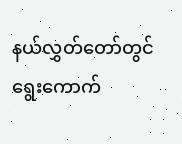နယ်လွှတ်တော်တွင် ရွေးကောက်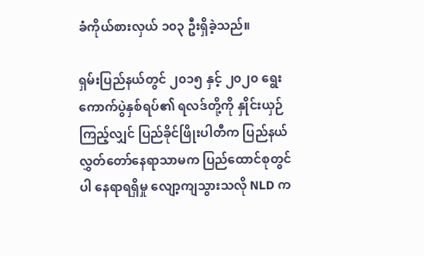ခံကိုယ်စားလှယ် ၁၀၃ ဦးရှိခဲ့သည်။

ရှမ်းပြည်နယ်တွင် ၂၀၁၅ နှင့် ၂၀၂၀ ရွေးကောက်ပွဲနှစ်ရပ်၏ ရလဒ်တို့ကို နှိုင်းယှဉ်ကြည့်လျှင် ပြည်ခိုင်ဖြိုးပါတီက ပြည်နယ်လွှတ်တော်နေရာသာမက ပြည်ထောင်စုတွင်ပါ နေရာရရှိမှု လျော့ကျသွားသလို NLD က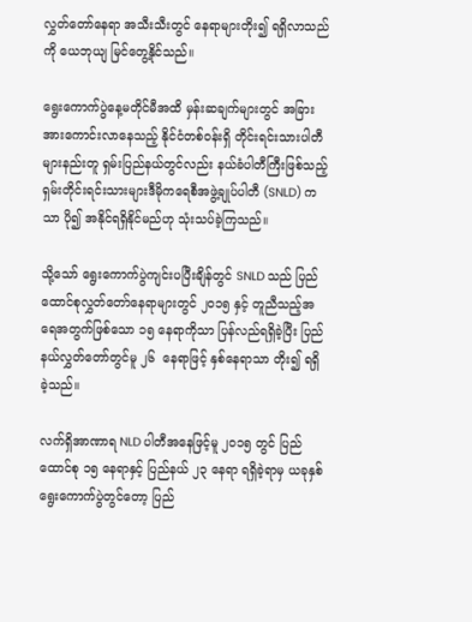လွှတ်တော်နေရာ အသီးသီးတွင် နေရာများတိုး၍ ရရှိလာသည်ကို ယေဘုယျ မြင်တွေ့နိုင်သည်။

ရွေးကောက်ပွဲနေ့မတိုင်မီအထိ မှန်းဆချက်များတွင် အခြားအားကောင်းလာနေသည့် နိုင်ငံတစ်ဝန်းရှိ တိုင်းရင်းသားပါတီများနည်းတူ ရှမ်းပြည်နယ်တွင်လည်း နယ်ခံပါတီကြီးဖြစ်သည့် ရှမ်းတိုင်းရင်းသားများဒီမိုကရေစီအဖွဲ့ချုပ်ပါတီ (SNLD) ကသာ ပို၍ အနိုင်ရရှိနိုင်မည်ဟု သုံးသပ်ခဲ့ကြသည်။

သို့သော် ရွေးကောက်ပွဲကျင်းပပြီးချိန်တွင် SNLD သည် ပြည်ထောင်စုလွှတ်တော်နေရာများတွင် ၂၀၁၅ နှင့် တူညီသည့်အရေအတွက်ဖြစ်သော ၁၅ နေရာကိုသာ ပြန်လည်ရရှိခဲ့ပြီး ပြည်နယ်လွှတ်တော်တွင်မူ ၂၆  နေရာဖြင့် နှစ်နေရာသာ တိုး၍ ရရှိခဲ့သည်။

လက်ရှိအာဏာရ NLD ပါတီအနေဖြင့်မူ ၂၀၁၅ တွင် ပြည်ထောင်စု ၁၅ နေရာနှင့် ပြည်နယ် ၂၃ နေရာ ရရှိခဲ့ရာမှ ယခုနှစ် ရွေးကောက်ပွဲတွင်တော့ ပြည်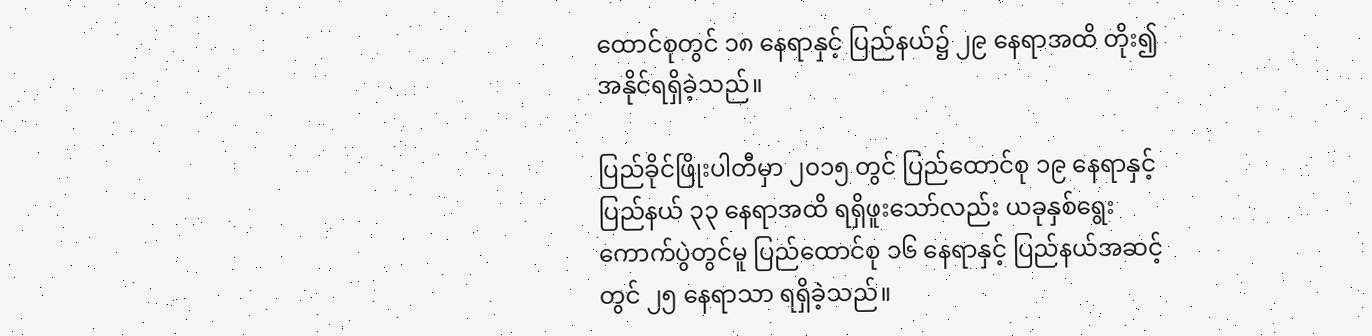ထောင်စုတွင် ၁၈ နေရာနှင့် ပြည်နယ်၌ ၂၉ နေရာအထိ တိုး၍ အနိုင်ရရှိခဲ့သည်။

ပြည်ခိုင်ဖြိုးပါတီမှာ ၂၀၁၅ တွင် ပြည်ထောင်စု ၁၉ နေရာနှင့် ပြည်နယ် ၃၃ နေရာအထိ ရရှိဖူးသော်လည်း ယခုနှစ်ရွေးကောက်ပွဲတွင်မူ ပြည်ထောင်စု ၁၆ နေရာနှင့် ပြည်နယ်အဆင့်တွင် ၂၅ နေရာသာ ရရှိခဲ့သည်။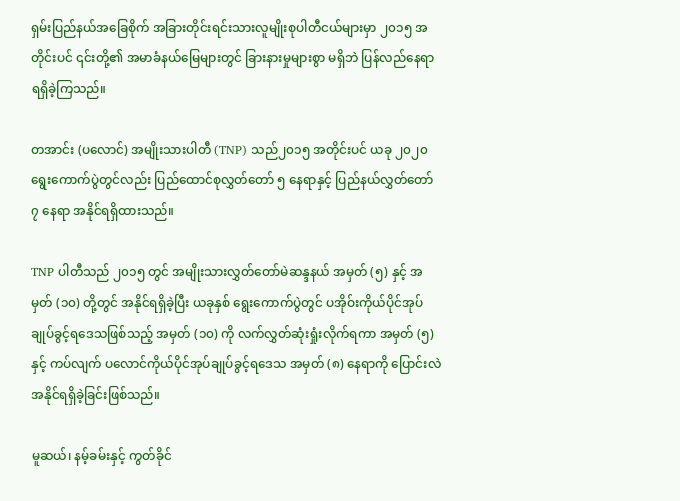ရှမ်းပြည်နယ်အခြေစိုက် အခြားတိုင်းရင်းသားလူမျိုးစုပါတီငယ်များမှာ ၂၀၁၅ အတိုင်းပင် ၎င်းတို့၏ အမာခံနယ်မြေများတွင် ခြားနားမှုများစွာ မရှိဘဲ ပြန်လည်နေရာရရှိခဲ့ကြသည်။

တအာင်း (ပလောင်) အမျိုးသားပါတီ (TNP) သည်၂၀၁၅ အတိုင်းပင် ယခု ၂၀၂၀ ရွေးကောက်ပွဲတွင်လည်း ပြည်ထောင်စုလွှတ်တော် ၅ နေရာနှင့် ပြည်နယ်လွှတ်တော် ၇ နေရာ အနိုင်ရရှိထားသည်။

TNP ပါတီသည် ၂၀၁၅ တွင် အမျိုးသားလွှတ်တော်မဲဆန္ဒနယ် အမှတ် (၅) နှင့် အမှတ် (၁၀) တို့တွင် အနိုင်ရရှိခဲ့ပြီး ယခုနှစ် ရွေးကောက်ပွဲတွင် ပအိုဝ်းကိုယ်ပိုင်အုပ်ချုပ်ခွင့်ရဒေသဖြစ်သည့် အမှတ် (၁၀) ကို လက်လွှတ်ဆုံးရှုံးလိုက်ရကာ အမှတ် (၅) နှင့် ကပ်လျက် ပလောင်ကိုယ်ပိုင်အုပ်ချုပ်ခွင့်ရဒေသ အမှတ် (၈) နေရာကို ပြောင်းလဲအနိုင်ရရှိခဲ့ခြင်းဖြစ်သည်။

မူဆယ်၊ နမ့်ခမ်းနှင့် ကွတ်ခိုင်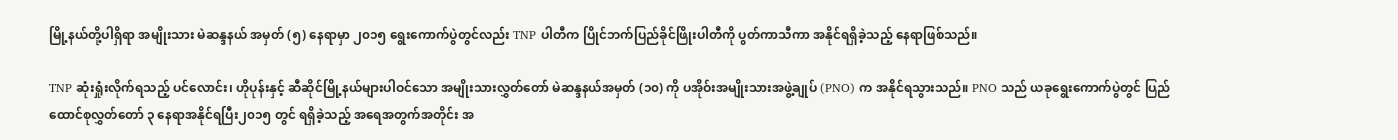မြို့နယ်တို့ပါရှိရာ အမျိုးသား မဲဆန္ဒနယ် အမှတ် (၅) နေရာမှာ ၂၀၁၅ ရွေးကောက်ပွဲတွင်လည်း TNP ပါတီက ပြိုင်ဘက်ပြည်ခိုင်ဖြိုးပါတီကို ပွတ်ကာသီကာ အနိုင်ရရှိခဲ့သည့် နေရာဖြစ်သည်။

TNP ဆုံးရှုံးလိုက်ရသည့် ပင်လောင်း၊ ဟိုပုန်းနှင့် ဆီဆိုင်မြို့နယ်များပါဝင်သော အမျိုးသားလွှတ်တော် မဲဆန္ဒနယ်အမှတ် (၁၀) ကို ပအိုဝ်းအမျိုးသားအဖွဲ့ချုပ် (PNO) က အနိုင်ရသွားသည်။ PNO သည် ယခုရွေးကောက်ပွဲတွင် ပြည်ထောင်စုလွှတ်တော် ၃ နေရာအနိုင်ရပြီး၂၀၁၅ တွင် ရရှိခဲ့သည့် အရေအတွက်အတိုင်း အ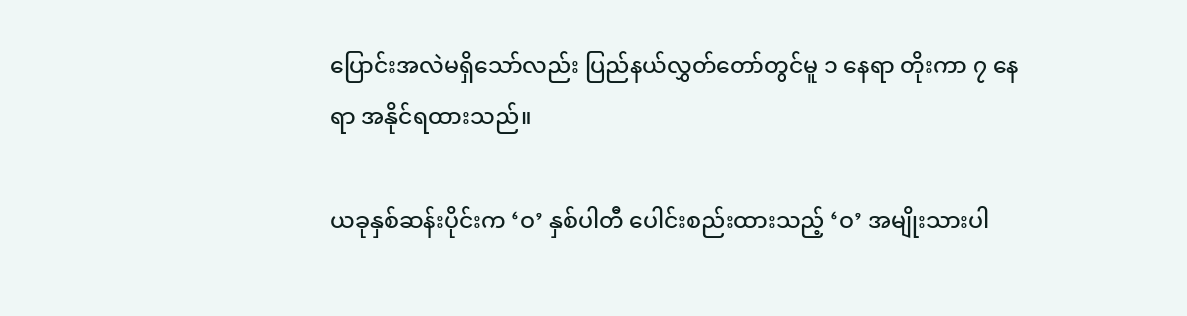ပြောင်းအလဲမရှိသော်လည်း ပြည်နယ်လွှတ်တော်တွင်မူ ၁ နေရာ တိုးကာ ၇ နေရာ အနိုင်ရထားသည်။

ယခုနှစ်ဆန်းပိုင်းက ‘ဝ’ နှစ်ပါတီ ပေါင်းစည်းထားသည့် ‘ဝ’ အမျိုးသားပါ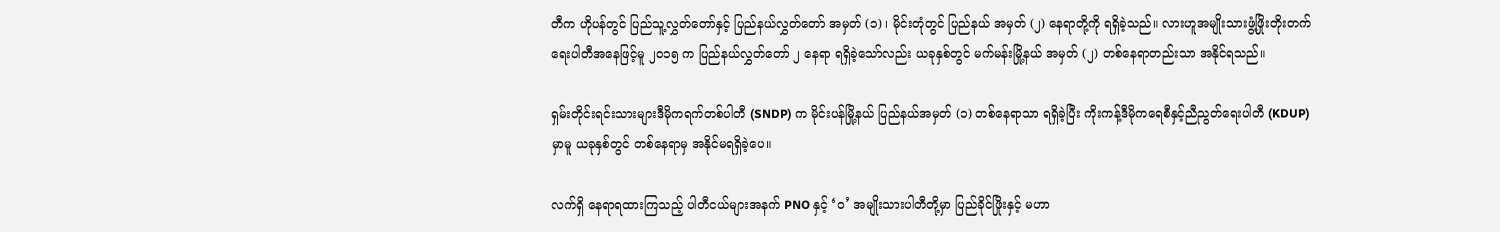တီက ဟိုပန်တွင် ပြည်သူ့လွှတ်တော်နှင့် ပြည်နယ်လွှတ်တော် အမှတ် (၁) ၊ မိုင်းတုံတွင် ပြည်နယ် အမှတ် (၂) နေရာတို့ကို ရရှိခဲ့သည်။ လားဟူအမျိုးသားဖွံ့ဖြိုးတိုးတက်ရေးပါတီအနေဖြင့်မူ ၂၀၁၅ က ပြည်နယ်လွှတ်တော် ၂ နေရာ ရရှိခဲ့သော်လည်း ယခုနှစ်တွင် မက်မန်းမြို့နယ် အမှတ် (၂) တစ်နေရာတည်းသာ အနိုင်ရသည်။

ရှမ်းတိုင်းရင်းသားများဒီမိုကရက်တစ်ပါတီ (SNDP) က မိုင်းပန်မြို့နယ် ပြည်နယ်အမှတ် (၁) တစ်နေရာသာ ရရှိခဲ့ပြီး ကိုးကန့်ဒီမိုကရေစီနှင့်ညီညွတ်ရေးပါတီ (KDUP) မှာမူ ယခုနှစ်တွင် တစ်နေရာမှ အနိုင်မရရှိခဲ့ပေ။

လက်ရှိ နေရာရထားကြသည့် ပါတီငယ်များအနက် PNO နှင့် ‘ဝ’ အမျိုးသားပါတီတို့မှာ ပြည်ခိုင်ဖြိုးနှင့် မဟာ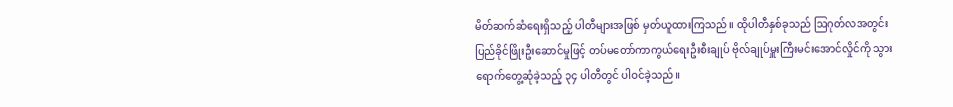မိတ်ဆက်ဆံရေးရှိသည့် ပါတီများအဖြစ် မှတ်ယူထားကြသည်။ ထိုပါတီနှစ်ခုသည် ဩဂုတ်လအတွင်း ပြည်ခိုင်ဖြိုးဦးဆောင်မှုဖြင့် တပ်မတော်ကာကွယ်ရေးဦးစီးချုပ် ဗိုလ်ချုပ်မှူးကြီးမင်းအောင်လှိုင်ကို သွားရောက်တွေ့ဆုံခဲ့သည့် ၃၄ ပါတီတွင် ပါဝင်ခဲ့သည်။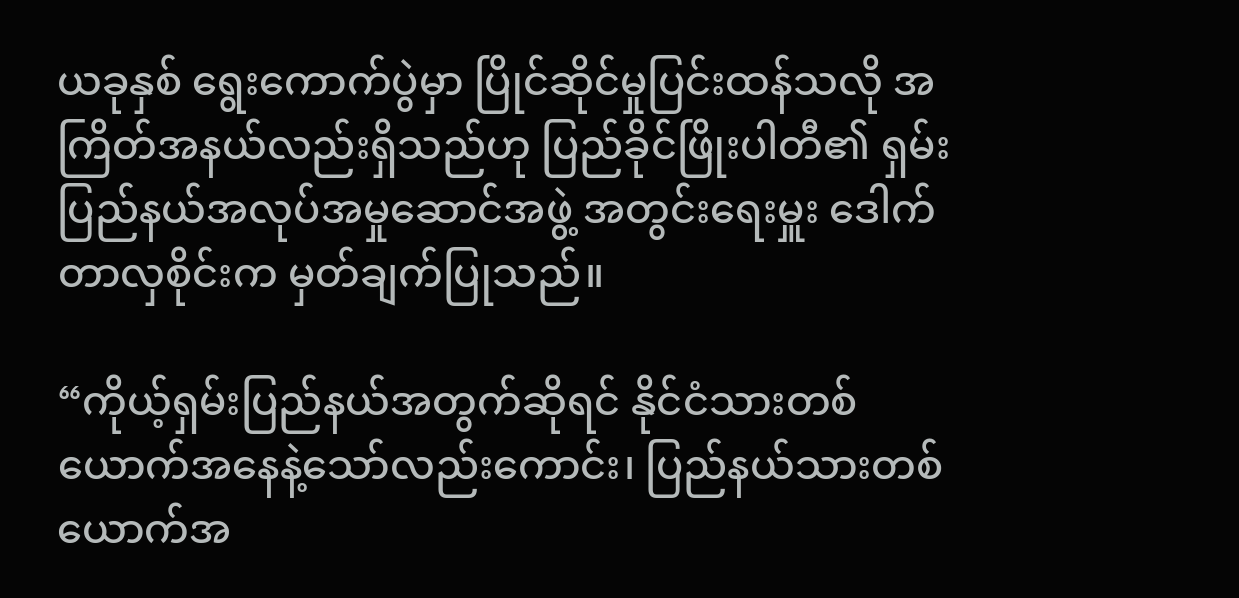ယခုနှစ် ရွေးကောက်ပွဲမှာ ပြိုင်ဆိုင်မှုပြင်းထန်သလို အကြိတ်အနယ်လည်းရှိသည်ဟု ပြည်ခိုင်ဖြိုးပါတီ၏ ရှမ်းပြည်နယ်အလုပ်အမှုဆောင်အဖွဲ့ အတွင်းရေးမှူး ဒေါက်တာလှစိုင်းက မှတ်ချက်ပြုသည်။

“ကိုယ့်ရှမ်းပြည်နယ်အတွက်ဆိုရင် နိုင်ငံသားတစ်ယောက်အနေနဲ့သော်လည်းကောင်း၊ ပြည်နယ်သားတစ်ယောက်အ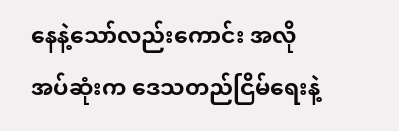နေနဲ့သော်လည်းကောင်း အလိုအပ်ဆုံးက ဒေသတည်ငြိမ်ရေးနဲ့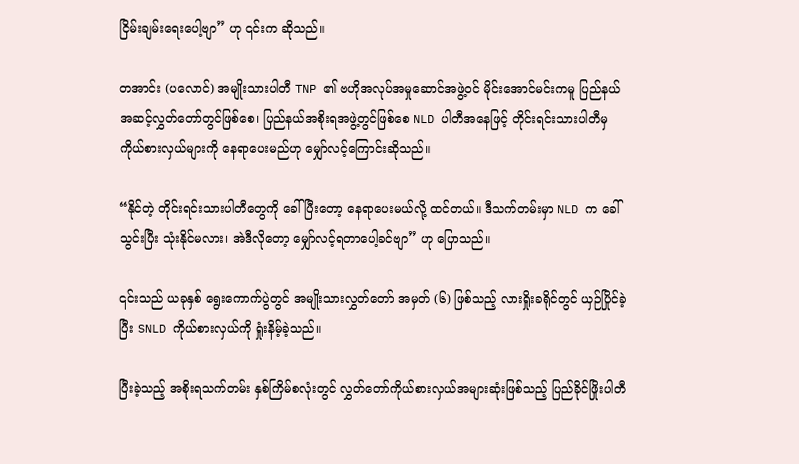ငြိမ်းချမ်းရေးပေါ့ဗျာ” ဟု ၎င်းက ဆိုသည်။

တအာင်း (ပလောင်) အမျိုးသားပါတီ TNP ၏ ဗဟိုအလုပ်အမှုဆောင်အဖွဲ့ဝင် မိုင်းအောင်မင်းကမူ ပြည်နယ်အဆင့်လွှတ်တော်တွင်ဖြစ်စေ၊ ပြည်နယ်အစိုးရအဖွဲ့တွင်ဖြစ်စေ NLD ပါတီအနေဖြင့် တိုင်းရင်းသားပါတီမှ ကိုယ်စားလှယ်များကို နေရာပေးမည်ဟု မျှော်လင့်ကြောင်းဆိုသည်။

“နိုင်တဲ့ တိုင်းရင်းသားပါတီတွေကို ခေါ်ပြီးတော့ နေရာပေးမယ်လို့ ထင်တယ်။ ဒီသက်တမ်းမှာ NLD က ခေါ်သွင်းပြီး သုံးနိုင်မလား၊ အဲဒီလိုတော့ မျှော်လင့်ရတာပေါ့ခင်ဗျာ” ဟု ပြောသည်။

၎င်းသည် ယခုနှစ် ရွေးကောက်ပွဲတွင် အမျိုးသားလွှတ်တော် အမှတ် (၆) ဖြစ်သည့် လားရှိုးခရိုင်တွင် ယှဉ်ပြိုင်ခဲ့ပြီး SNLD ကိုယ်စားလှယ်ကို ရှုံးနိမ့်ခဲ့သည်။

ပြီးခဲ့သည့် အစိုးရသက်တမ်း နှစ်ကြိမ်စလုံးတွင် လွှတ်တော်ကိုယ်စားလှယ်အများဆုံးဖြစ်သည့် ပြည်ခိုင်ဖြိုးပါတီ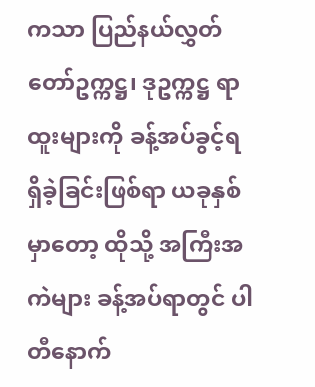ကသာ ပြည်နယ်လွှတ်တော်ဥက္ကဋ္ဌ၊ ဒုဥက္ကဋ္ဌ ရာထူးများကို ခန့်အပ်ခွင့်ရရှိခဲ့ခြင်းဖြစ်ရာ ယခုနှစ်မှာတော့ ထိုသို့ အကြီးအကဲများ ခန့်အပ်ရာတွင် ပါတီနောက်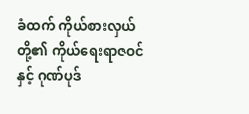ခံထက် ကိုယ်စားလှယ်တို့၏ ကိုယ်ရေးရာဇဝင်နှင့် ဂုဏ်ပုဒ်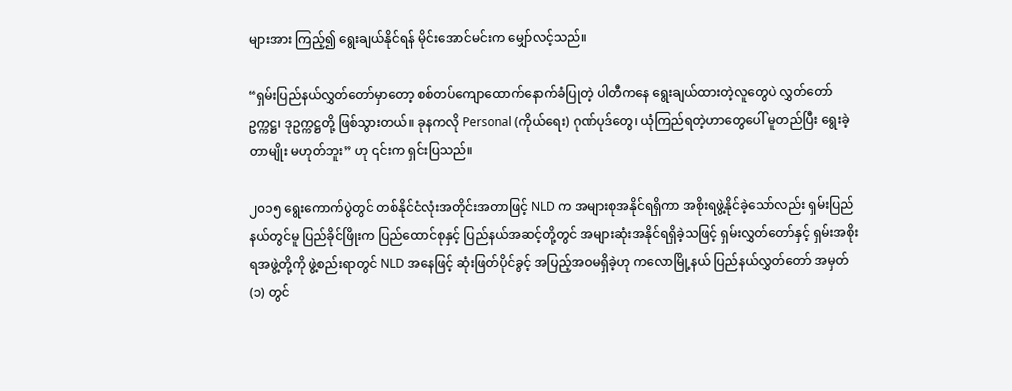များအား ကြည့်၍ ရွေးချယ်နိုင်ရန် မိုင်းအောင်မင်းက မျှော်လင့်သည်။

“ရှမ်းပြည်နယ်လွှတ်တော်မှာတော့ စစ်တပ်ကျောထောက်နောက်ခံပြုတဲ့ ပါတီကနေ ရွေးချယ်ထားတဲ့လူတွေပဲ လွှတ်တော်ဥက္ကဋ္ဌ၊ ဒုဥက္ကဋ္ဌတို့ ဖြစ်သွားတယ်။ ခုနကလို Personal (ကိုယ်ရေး) ဂုဏ်ပုဒ်တွေ၊ ယုံကြည်ရတဲ့ဟာတွေပေါ် မူတည်ပြီး ရွေးခဲ့တာမျိုး မဟုတ်ဘူး” ဟု ၎င်းက ရှင်းပြသည်။

၂၀၁၅ ရွေးကောက်ပွဲတွင် တစ်နိုင်ငံလုံးအတိုင်းအတာဖြင့် NLD က အများစုအနိုင်ရရှိကာ အစိုးရဖွဲ့နိုင်ခဲ့သော်လည်း ရှမ်းပြည်နယ်တွင်မူ ပြည်ခိုင်ဖြိုးက ပြည်ထောင်စုနှင့် ပြည်နယ်အဆင့်တို့တွင် အများဆုံးအနိုင်ရရှိခဲ့သဖြင့် ရှမ်းလွှတ်တော်နှင့် ရှမ်းအစိုးရအဖွဲ့တို့ကို ဖွဲ့စည်းရာတွင် NLD အနေဖြင့် ဆုံးဖြတ်ပိုင်ခွင့် အပြည့်အဝမရှိခဲ့ဟု ကလောမြို့နယ် ပြည်နယ်လွှတ်တော် အမှတ် (၁) တွင်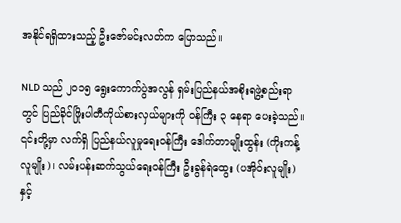အနိုင်ရရှိထားသည့် ဦးဇော်မင်းလတ်က ပြောသည်။

NLD သည် ၂၀၁၅ ရွေးကောက်ပွဲအလွန် ရှမ်းပြည်နယ်အစိုးရဖွဲ့စည်းရာတွင် ပြည်ခိုင်ဖြိုးပါတီကိုယ်စားလှယ်များကို ဝန်ကြီး ၃ နေရာ ပေးခဲ့သည်။ ၎င်းတို့မှာ လက်ရှိ ပြည်နယ်လူမှုရေးဝန်ကြီး ဒေါက်တာမျိုးထွန်း (ကိုးကန့်လူမျိုး)၊ လမ်းပန်းဆက်သွယ်ရေးဝန်ကြီး ဦးခွန်ရဲထွေး (ပအိုဝ်းလူမျိုး) နှင့်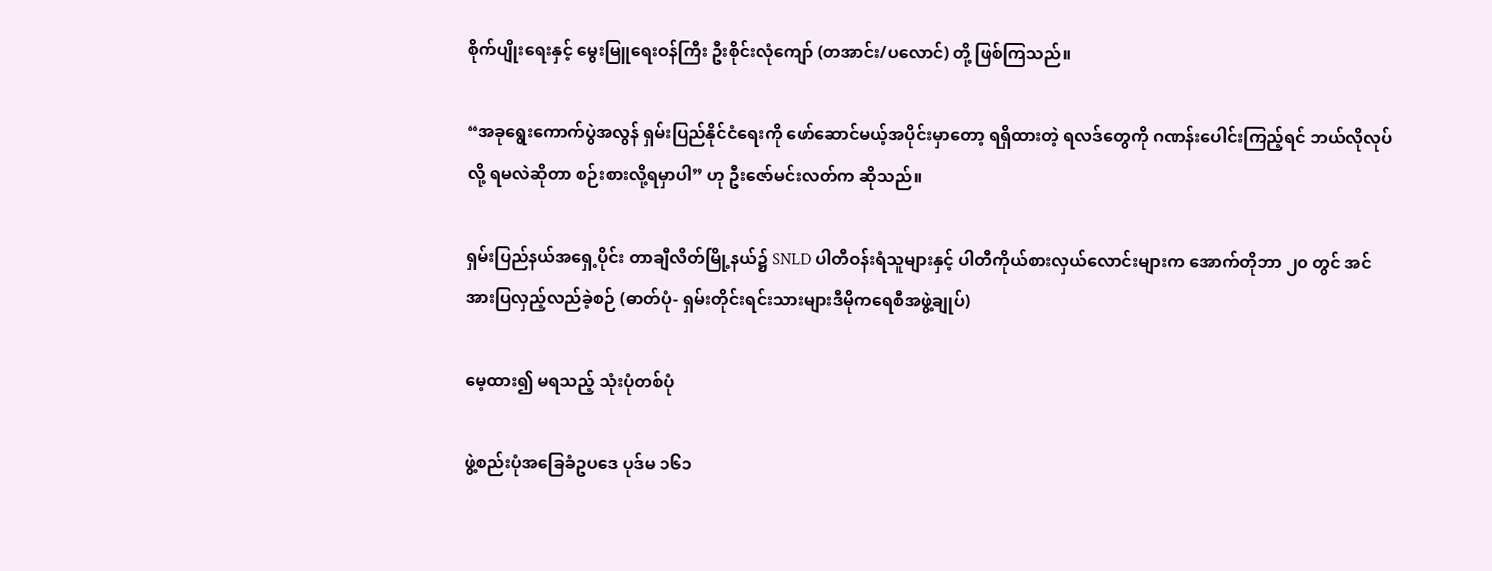စိုက်ပျိုးရေးနှင့် မွေးမြူရေးဝန်ကြီး ဦးစိုင်းလုံကျော် (တအာင်း/ပလောင်) တို့ ဖြစ်ကြသည်။

“အခုရွေးကောက်ပွဲအလွန် ရှမ်းပြည်နိုင်ငံရေးကို ဖော်ဆောင်မယ့်အပိုင်းမှာတော့ ရရှိထားတဲ့ ရလဒ်တွေကို ဂဏန်းပေါင်းကြည့်ရင် ဘယ်လိုလုပ်လို့ ရမလဲဆိုတာ စဉ်းစားလို့ရမှာပါ” ဟု ဦးဇော်မင်းလတ်က ဆိုသည်။

ရှမ်းပြည်နယ်အရှေ့ပိုင်း တာချီလိတ်မြို့နယ်၌ SNLD ပါတီဝန်းရံသူများနှင့် ပါတီကိုယ်စားလှယ်လောင်းများက အောက်တိုဘာ ၂၀ တွင် အင်အားပြလှည့်လည်ခဲ့စဉ် (ဓာတ်ပုံ- ရှမ်းတိုင်းရင်းသားများဒီမိုကရေစီအဖွဲ့ချုပ်)

မေ့ထား၍ မရသည့် သုံးပုံတစ်ပုံ

ဖွဲ့စည်းပုံအခြေခံဥပဒေ ပုဒ်မ ၁၆၁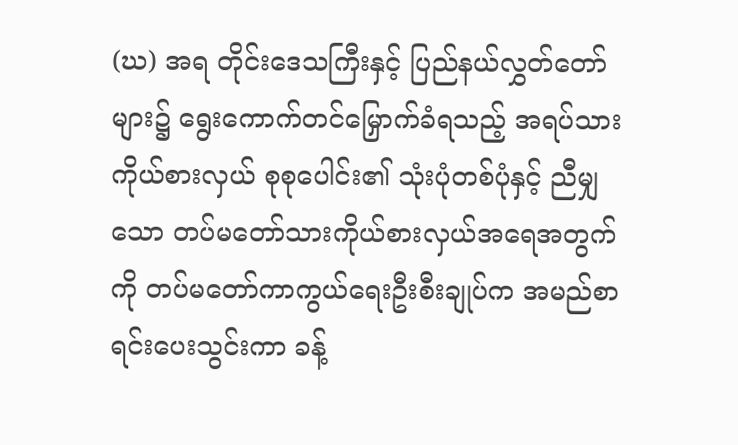(ဃ) အရ တိုင်းဒေသကြီးနှင့် ပြည်နယ်လွှတ်တော်များ၌ ရွေးကောက်တင်မြှောက်ခံရသည့် အရပ်သားကိုယ်စားလှယ် စုစုပေါင်း၏ သုံးပုံတစ်ပုံနှင့် ညီမျှသော တပ်မတော်သားကိုယ်စားလှယ်အရေအတွက်ကို တပ်မတော်ကာကွယ်ရေးဦးစီးချုပ်က အမည်စာရင်းပေးသွင်းကာ ခန့်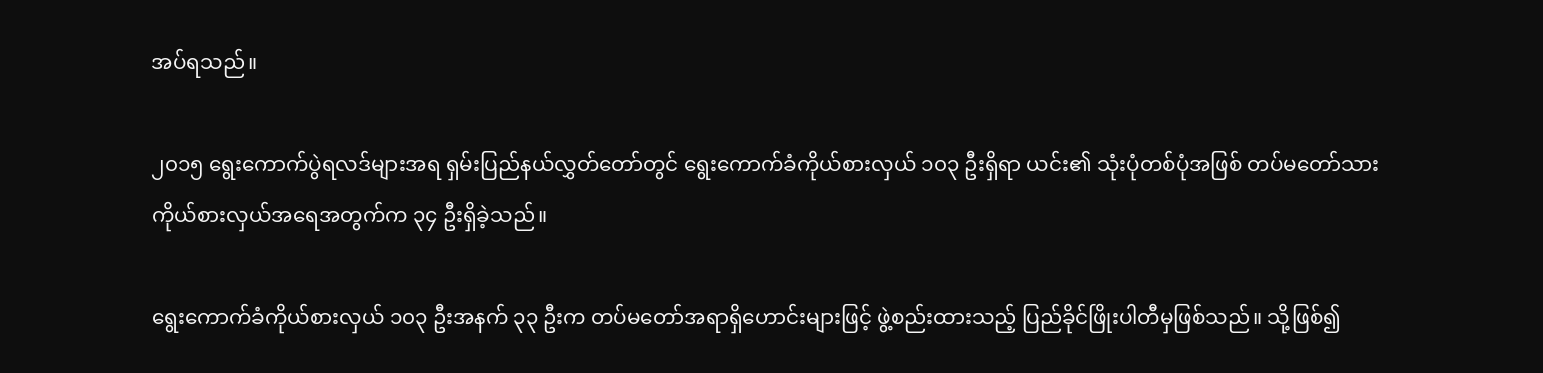အပ်ရသည်။

၂၀၁၅ ရွေးကောက်ပွဲရလဒ်များအရ ရှမ်းပြည်နယ်လွှတ်တော်တွင် ရွေးကောက်ခံကိုယ်စားလှယ် ၁၀၃ ဦးရှိရာ ယင်း၏ သုံးပုံတစ်ပုံအဖြစ် တပ်မတော်သားကိုယ်စားလှယ်အရေအတွက်က ၃၄ ဦးရှိခဲ့သည်။

ရွေးကောက်ခံကိုယ်စားလှယ် ၁၀၃ ဦးအနက် ၃၃ ဦးက တပ်မတော်အရာရှိဟောင်းများဖြင့် ဖွဲ့စည်းထားသည့် ပြည်ခိုင်ဖြိုးပါတီမှဖြစ်သည်။ သို့ဖြစ်၍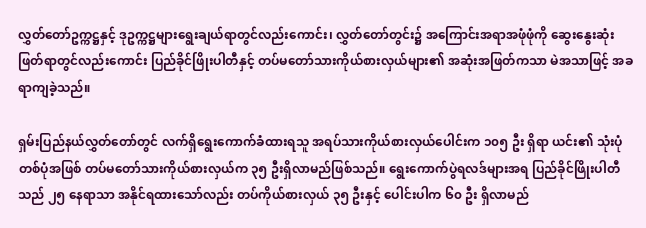လွှတ်တော်ဥက္ကဋ္ဌနှင့် ဒုဥက္ကဋ္ဌများရွေးချယ်ရာတွင်လည်းကောင်း၊ လွှတ်တော်တွင်း၌ အကြောင်းအရာအဖုံဖုံကို ဆွေးနွေးဆုံးဖြတ်ရာတွင်လည်းကောင်း ပြည်ခိုင်ဖြိုးပါတီနှင့် တပ်မတော်သားကိုယ်စားလှယ်များ၏ အဆုံးအဖြတ်ကသာ မဲအသာဖြင့် အခရာကျခဲ့သည်။

ရှမ်းပြည်နယ်လွှတ်တော်တွင် လက်ရှိရွေးကောက်ခံထားရသူ အရပ်သားကိုယ်စားလှယ်ပေါင်းက ၁၀၅ ဦး ရှိရာ ယင်း၏ သုံးပုံတစ်ပုံအဖြစ် တပ်မတော်သားကိုယ်စားလှယ်က ၃၅ ဦးရှိလာမည်ဖြစ်သည်။ ရွေးကောက်ပွဲရလဒ်များအရ ပြည်ခိုင်ဖြိုးပါတီသည် ၂၅ နေရာသာ အနိုင်ရထားသော်လည်း တပ်ကိုယ်စားလှယ် ၃၅ ဦးနှင့် ပေါင်းပါက ၆၀ ဦး ရှိလာမည်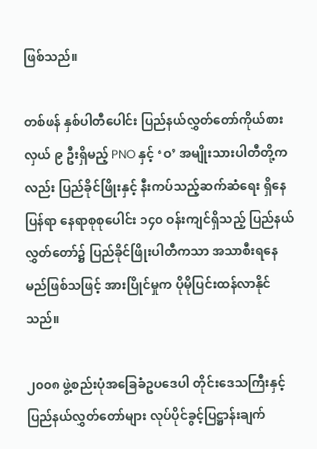ဖြစ်သည်။

တစ်ဖန် နှစ်ပါတီပေါင်း ပြည်နယ်လွှတ်တော်ကိုယ်စားလှယ် ၉ ဦးရှိမည့် PNO နှင့် ‘ဝ’ အမျိုးသားပါတီတို့ကလည်း ပြည်ခိုင်ဖြိုးနှင့် နီးကပ်သည့်ဆက်ဆံရေး ရှိနေပြန်ရာ နေရာစုစု‌ပေါင်း ၁၄၀ ဝန်းကျင်ရှိသည့် ပြည်နယ်လွှတ်တော်၌ ပြည်ခိုင်ဖြိုးပါတီကသာ အသာစီးရနေမည်ဖြစ်သဖြင့် အားပြိုင်မှုက ပိုမိုပြင်းထန်လာနိုင်သည်။

၂၀၀၈ ဖွဲ့စည်းပုံအခြေခံဥပဒေပါ တိုင်းဒေသကြီးနှင့် ပြည်နယ်လွှတ်တော်များ လုပ်ပိုင်ခွင့်ပြဋ္ဌာန်းချက်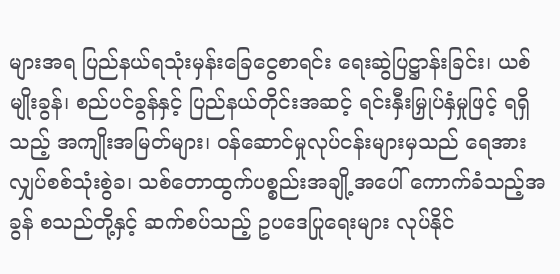များအရ ပြည်နယ်ရသုံးမှန်းခြေငွေစာရင်း ရေးဆွဲပြဋ္ဌာန်းခြင်း၊ ယစ်မျိုးခွန်၊ စည်ပင်ခွန်နှင့် ပြည်နယ်တိုင်းအဆင့် ရင်းနှီးမြှုပ်နှံမှုဖြင့် ရရှိသည့် အကျိုးအမြတ်များ၊ ဝန်ဆောင်မှုလုပ်ငန်းများမှသည် ရေအားလျှပ်စစ်သုံးစွဲခ၊ သစ်တောထွက်ပစ္စည်းအချို့အပေါ် ကောက်ခံသည့်အခွန် စသည်တို့နှင့် ဆက်စပ်သည့် ဥပဒေပြုရေးများ လုပ်နိုင်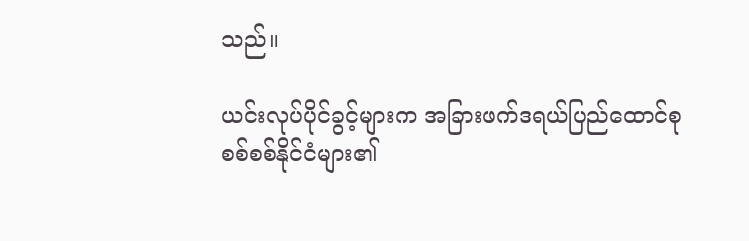သည်။

ယင်းလုပ်ပိုင်ခွင့်များက အခြားဖက်ဒရယ်ပြည်ထောင်စုစစ်စစ်နိုင်ငံများ၏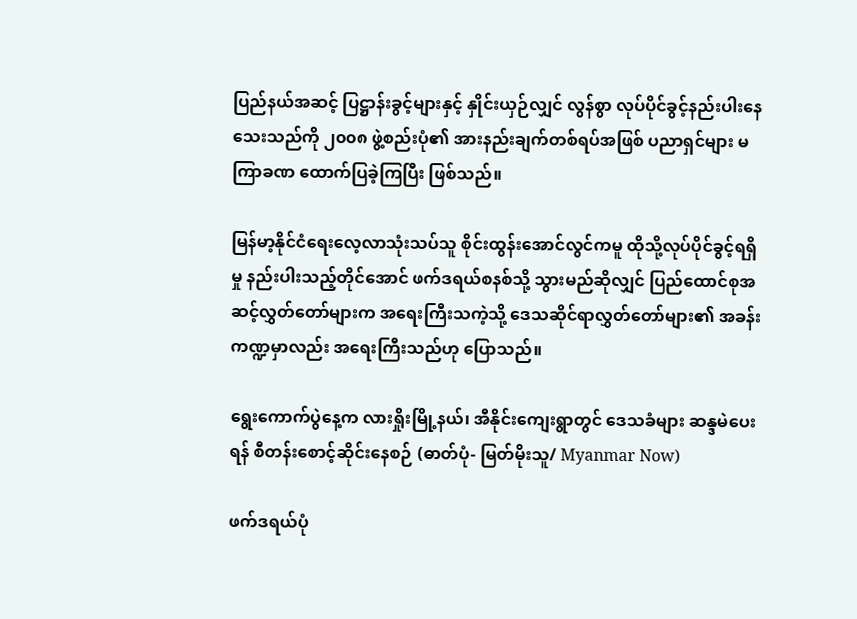ပြည်နယ်အဆင့် ပြဋ္ဌာန်းခွင့်များနှင့် နှိုင်းယှဉ်လျှင် လွန်စွာ လုပ်ပိုင်ခွင့်နည်းပါးနေသေးသည်ကို ၂၀၀၈ ဖွဲ့စည်းပုံ၏ အားနည်းချက်တစ်ရပ်အဖြစ် ပညာရှင်များ မကြာခဏ ထောက်ပြခဲ့ကြပြီး ဖြစ်သည်။

မြန်မာ့နိုင်ငံရေးလေ့လာသုံးသပ်သူ စိုင်းထွန်းအောင်လွင်ကမူ ထိုသို့လုပ်ပိုင်ခွင့်ရရှိမှု နည်းပါးသည့်တိုင်အောင် ဖက်ဒရယ်စနစ်သို့ သွားမည်ဆိုလျှင် ပြည်ထောင်စုအဆင့်လွှတ်တော်များက အရေးကြီးသကဲ့သို့ ဒေသဆိုင်ရာလွှတ်တော်များ၏ အခန်းကဏ္ဍမှာလည်း အရေးကြီးသည်ဟု ပြောသည်။

ရွေးကောက်ပွဲနေ့က လားရှိုးမြို့နယ်၊ အီနိုင်းကျေးရွာတွင် ဒေသခံများ ဆန္ဒမဲပေးရန် စီတန်းစောင့်ဆိုင်းနေစဉ် (ဓာတ်ပုံ- မြတ်မိုးသူ/ Myanmar Now)

ဖက်ဒရယ်ပုံ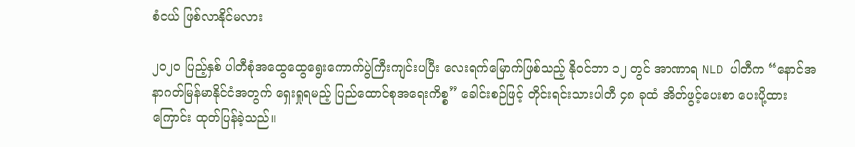စံငယ် ဖြစ်လာနိုင်မလား

၂၀၂၀ ပြည့်နှစ် ပါတီစုံအထွေထွေရွေးကောက်ပွဲကြီးကျင်းပပြီး လေးရက်မြောက်ဖြစ်သည့် နိုဝင်ဘာ ၁၂ တွင် အာဏာရ NLD ပါတီက “နောင်အနာဂတ်မြန်မာနိုင်ငံအတွက် ရှေးရှုရမည့် ပြည်ထောင်စုအရေးကိစ္စ” ခေါင်းစဉ်ဖြင့် တိုင်းရင်းသားပါတီ ၄၈ ခုထံ အိတ်ဖွင့်ပေးစာ ပေးပို့ထားကြောင်း ထုတ်ပြန်ခဲ့သည်။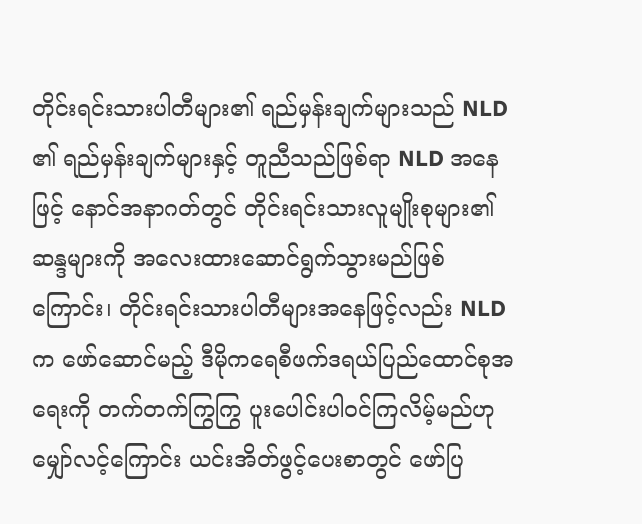တိုင်းရင်းသားပါတီများ၏ ရည်မှန်းချက်များသည် NLD ၏ ရည်မှန်းချက်များနှင့် တူညီသည်ဖြစ်ရာ NLD အနေဖြင့် နောင်အနာဂတ်တွင် တိုင်းရင်းသားလူမျိုးစုများ၏ ဆန္ဒများကို အလေးထားဆောင်ရွက်သွားမည်ဖြစ်ကြောင်း၊ တိုင်းရင်းသားပါတီများအနေဖြင့်လည်း NLD က ဖော်ဆောင်မည့် ဒီမိုကရေစီဖက်ဒရယ်ပြည်ထောင်စုအရေးကို တက်တက်ကြွကြွ ပူးပေါင်းပါဝင်ကြလိမ့်မည်ဟု မျှော်လင့်ကြောင်း ယင်းအိတ်ဖွင့်ပေးစာတွင် ဖော်ပြ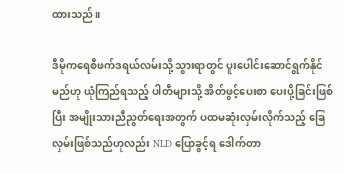ထားသည်။

ဒီမိုကရေစီဖက်ဒရယ်လမ်းသို့ သွားရာတွင် ပူးပေါင်းဆောင်ရွက်နိုင်မည်ဟု ယုံကြည်ရသည့် ပါတီများသို့ အိတ်ဖွင့်ပေးစာ ပေးပို့ခြင်းဖြစ်ပြီး အမျိုးသားညီညွတ်ရေးအတွက် ပထမဆုံးလှမ်းလိုက်သည့် ခြေလှမ်းဖြစ်သည်ဟုလည်း NLD ပြောခွင့်ရ ဒေါက်တာ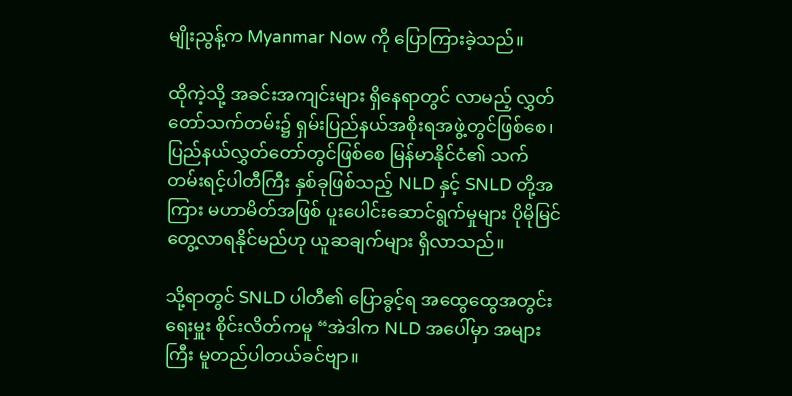မျိုးညွန့်က Myanmar Now ကို ပြောကြားခဲ့သည်။

ထိုကဲ့သို့ အခင်းအကျင်းများ ရှိနေရာတွင် လာမည့် လွှတ်တော်သက်တမ်း၌ ရှမ်းပြည်နယ်အစိုးရအဖွဲ့တွင်ဖြစ်စေ၊ ပြည်နယ်လွှတ်တော်တွင်ဖြစ်စေ မြန်မာနိုင်ငံ၏ သက်တမ်းရင့်ပါတီကြီး နှစ်ခုဖြစ်သည့် NLD နှင့် SNLD တို့အကြား မဟာမိတ်အဖြစ် ပူးပေါင်းဆောင်ရွက်မှုများ ပိုမိုမြင်တွေ့လာရနိုင်မည်ဟု ယူဆချက်များ ရှိလာသည်။

သို့ရာတွင် SNLD ပါတီ၏ ပြောခွင့်ရ အထွေထွေအတွင်းရေးမှူး စိုင်းလိတ်ကမူ “အဲဒါက NLD အပေါ်မှာ အများကြီး မူတည်ပါတယ်ခင်ဗျာ။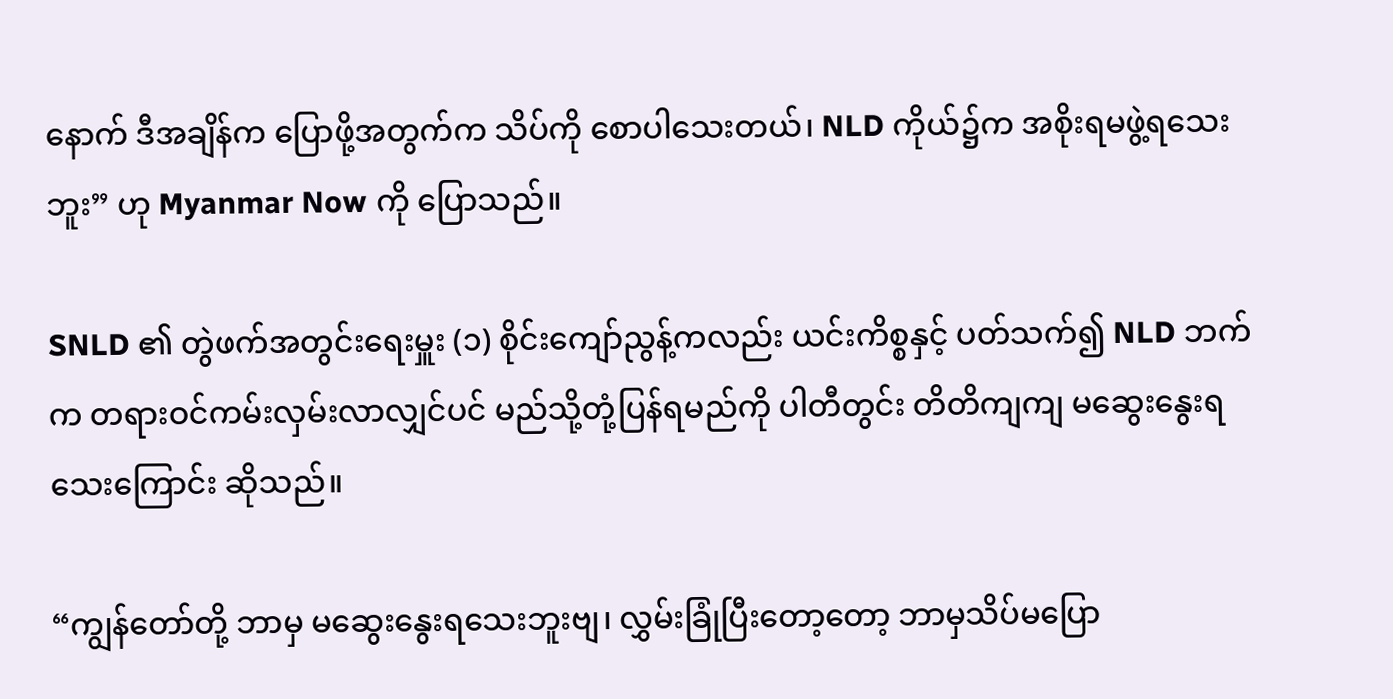နောက် ဒီအချိန်က ပြောဖို့အတွက်က သိပ်ကို စောပါသေးတယ်၊ NLD ကိုယ်၌က အစိုးရမဖွဲ့ရသေးဘူး” ဟု Myanmar Now ကို ပြောသည်။

SNLD ၏ တွဲဖက်အတွင်းရေးမှူး (၁) စိုင်းကျော်ညွန့်ကလည်း ယင်းကိစ္စနှင့် ပတ်သက်၍ NLD ဘက်က တရားဝင်ကမ်းလှမ်းလာလျှင်ပင် မည်သို့တုံ့ပြန်ရမည်ကို ပါတီတွင်း တိတိကျကျ မဆွေးနွေးရသေးကြောင်း ဆိုသည်။

“ကျွန်တော်တို့ ဘာမှ မဆွေးနွေးရသေးဘူးဗျ၊ လွှမ်းခြုံပြီးတော့တော့ ဘာမှသိပ်မပြော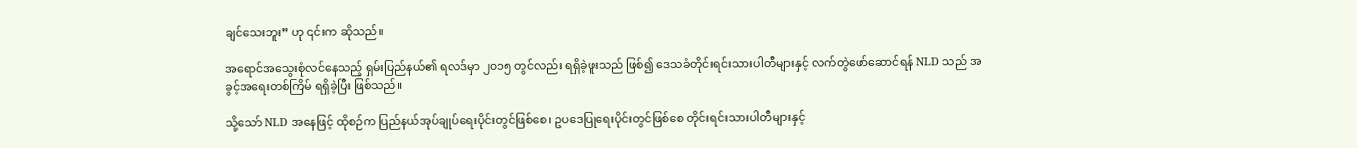ချင်သေးဘူး” ဟု ၎င်းက ဆိုသည်။

အရောင်အသွေးစုံလင်နေသည့် ရှမ်းပြည်နယ်၏ ရလဒ်မှာ ၂၀၁၅ တွင်လည်း ရရှိခဲ့ဖူးသည် ဖြစ်၍ ဒေသခံတိုင်းရင်းသားပါတီများနှင့် လက်တွဲဖော်ဆောင်ရန် NLD သည် အခွင့်အရေးတစ်ကြိမ် ရရှိခဲ့ပြီး ဖြစ်သည်။

သို့သော် NLD အနေဖြင့် ထိုစဉ်က ပြည်နယ်အုပ်ချုပ်ရေးပိုင်းတွင်ဖြစ်စေ၊ ဥပဒေပြုရေးပိုင်းတွင်ဖြစ်စေ တိုင်းရင်းသားပါတီများနှင့်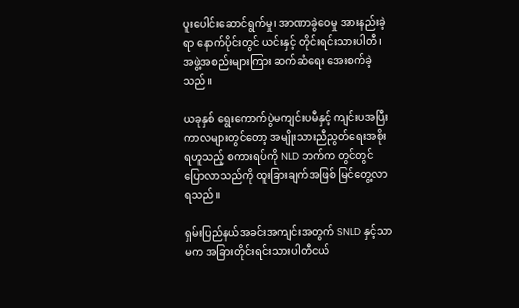ပူးပေါင်းဆောင်ရွက်မှု၊ အာဏာခွဲဝေမှု အားနည်းခဲ့ရာ နောက်ပိုင်းတွင် ယင်းနှင့် တိုင်းရင်းသားပါတီ၊ အဖွဲ့အစည်းများကြား ဆက်ဆံရေး အေးစက်ခဲ့သည်။

ယခုနှစ် ရွေးကောက်ပွဲမကျင်းပမီနှင့် ကျင်းပအပြီး ကာလများတွင်တော့ အမျိုးသားညီညွတ်ရေးအစိုးရဟူသည့် စကားရပ်ကို NLD ဘက်က တွင်တွင်ပြောလာသည်ကို ထူးခြားချက်အဖြစ် မြင်တွေ့လာရသည်။

ရှမ်းပြည်နယ်အခင်းအကျင်းအတွက် SNLD နှင့်သာမက အခြားတိုင်းရင်းသားပါတီငယ်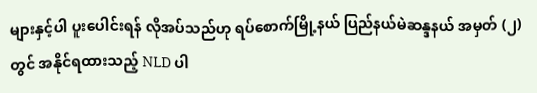များနှင့်ပါ ပူးပေါင်းရန် လိုအပ်သည်ဟု ရပ်စောက်မြို့နယ် ပြည်နယ်မဲဆန္ဒနယ် အမှတ် (၂) တွင် အနိုင်ရထားသည့် NLD ပါ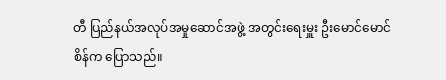တီ ပြည်နယ်အလုပ်အမှုဆောင်အဖွဲ့ အတွင်းရေးမှူး ဦးမောင်မောင်စိန်က ပြောသည်။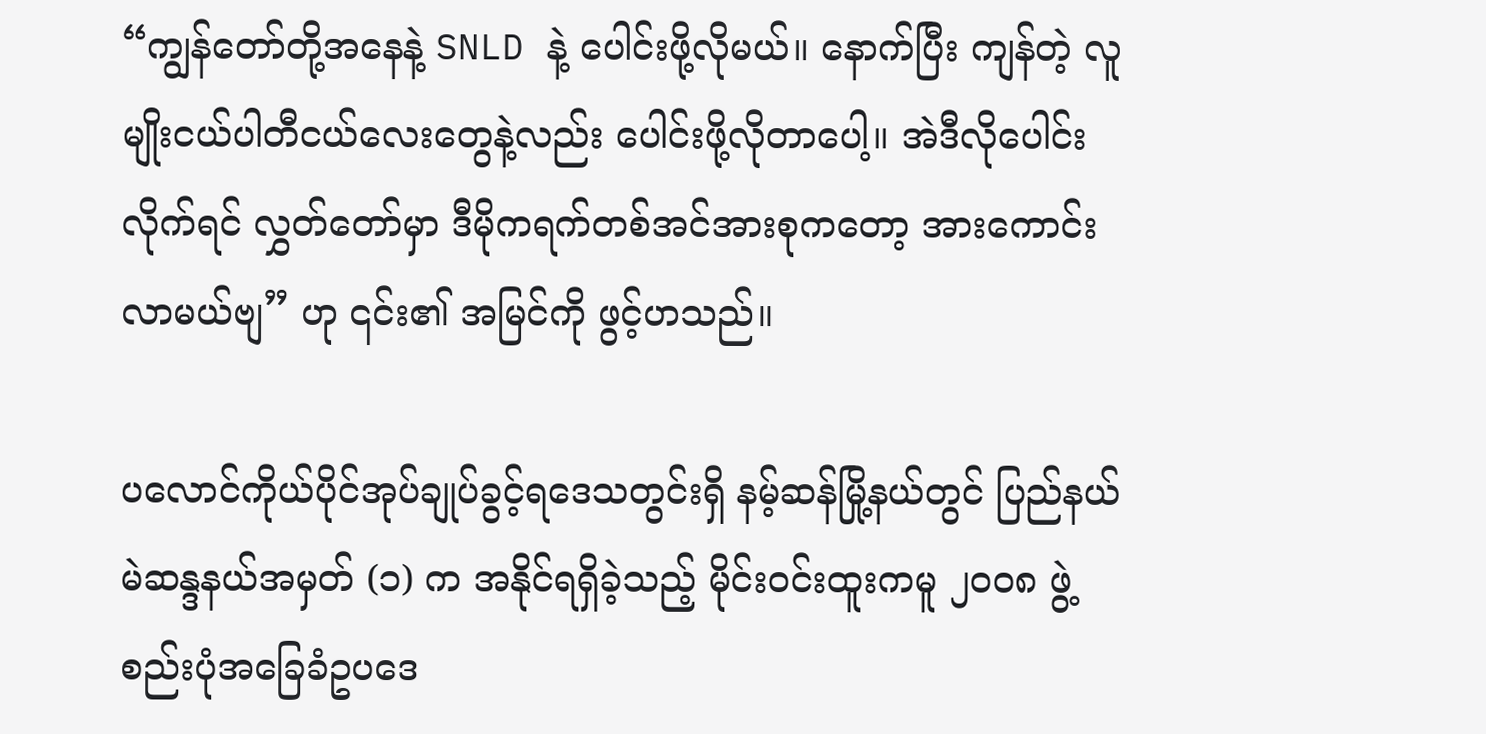“ကျွန်တော်တို့အနေနဲ့ SNLD နဲ့ ပေါင်းဖို့လိုမယ်။ နောက်ပြီး ကျန်တဲ့ လူမျိုးငယ်ပါတီငယ်လေးတွေနဲ့လည်း ပေါင်းဖို့လိုတာပေါ့။ အဲဒီလိုပေါင်းလိုက်ရင် လွှတ်တော်မှာ ဒီမိုကရက်တစ်အင်အားစုကတော့ အားကောင်းလာမယ်ဗျ” ဟု ၎င်း၏ အမြင်ကို ဖွင့်ဟသည်။

ပလောင်ကိုယ်ပိုင်အုပ်ချုပ်ခွင့်ရဒေသတွင်းရှိ နမ့်ဆန်မြို့နယ်တွင် ပြည်နယ် မဲဆန္ဒနယ်အမှတ် (၁) က အနိုင်ရရှိခဲ့သည့် မိုင်းဝင်းထူးကမူ ၂၀၀၈ ဖွဲ့စည်းပုံအခြေခံဥပဒေ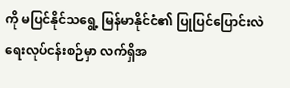ကို မပြင်နိုင်သရွေ့ မြန်မာနိုင်ငံ၏ ပြုပြင်ပြောင်းလဲရေးလုပ်ငန်းစဉ်မှာ လက်ရှိအ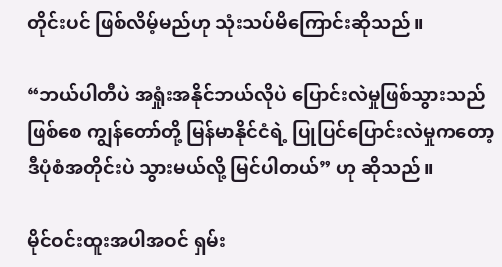တိုင်းပင် ဖြစ်လိမ့်မည်ဟု သုံးသပ်မိကြောင်းဆိုသည်။

“ဘယ်ပါတီပဲ အရှုံးအနိုင်ဘယ်လိုပဲ ပြောင်းလဲမှုဖြစ်သွားသည်ဖြစ်စေ ကျွန်တော်တို့ မြန်မာနိုင်ငံရဲ့ ပြုပြင်ပြောင်းလဲမှုကတော့ ဒီပုံစံအတိုင်းပဲ သွားမယ်လို့ မြင်ပါတယ်” ဟု ဆိုသည်။

မိုင်ဝင်းထူးအပါအဝင် ရှမ်း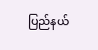ပြည်နယ်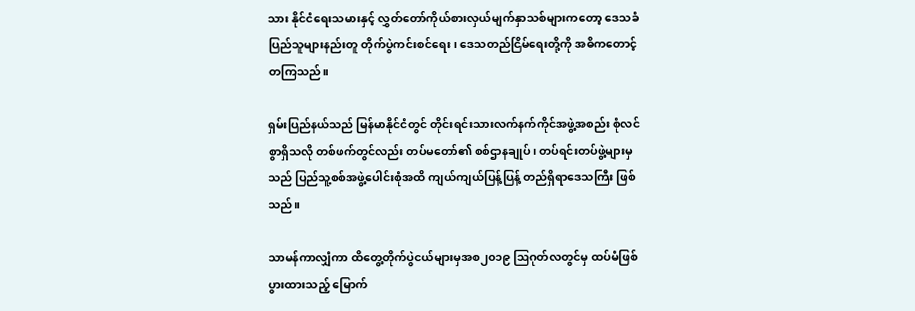သား နိုင်ငံရေးသမားနှင့် လွှတ်တော်ကိုယ်စားလှယ်မျက်နှာသစ်များကတော့ ဒေသခံပြည်သူများနည်းတူ တိုက်ပွဲကင်းစင်ရေး၊ ဒေသတည်ငြိမ်ရေးတို့ကို အဓိကတောင့်တကြသည်။

ရှမ်းပြည်နယ်သည် မြန်မာနိုင်ငံတွင် တိုင်းရင်းသားလက်နက်ကိုင်အဖွဲ့အစည်း စုံလင်စွာရှိသလို တစ်ဖက်တွင်လည်း တပ်မတော်၏ စစ်ဌာနချုပ်၊ တပ်ရင်းတပ်ဖွဲ့များမှသည် ပြည်သူ့စစ်အဖွဲ့ပေါင်းစုံအထိ ကျယ်ကျယ်ပြန့်ပြန့် တည်ရှိရာဒေသကြီး ဖြစ်သည်။

သာမန်ကာလျှံကာ ထိတွေ့တိုက်ပွဲငယ်များမှအစ၂၀၁၉ ဩဂုတ်လတွင်မှ ထပ်မံဖြစ်ပွားထားသည့် မြောက်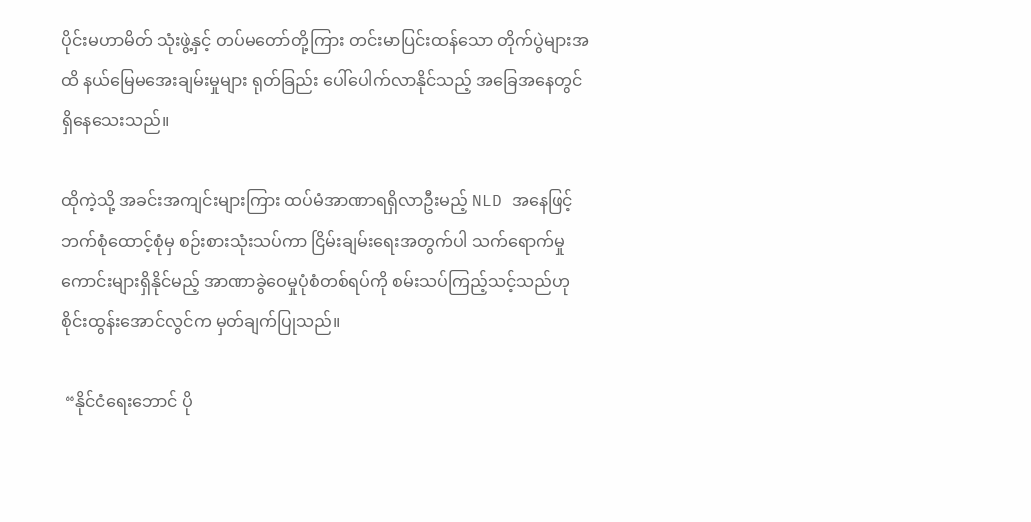ပိုင်းမဟာမိတ် သုံးဖွဲ့နှင့် တပ်မတော်တို့ကြား တင်းမာပြင်းထန်သော တိုက်ပွဲများအထိ နယ်မြေမအေးချမ်းမှုများ ရုတ်ခြည်း ပေါ်ပေါက်လာနိုင်သည့် အခြေအနေတွင် ရှိနေသေးသည်။

ထိုကဲ့သို့ အခင်းအကျင်းများကြား ထပ်မံအာဏာရရှိလာဦးမည့် NLD အနေဖြင့် ဘက်စုံထောင့်စုံမှ စဉ်းစားသုံးသပ်ကာ ငြိမ်းချမ်းရေးအတွက်ပါ သက်ရောက်မှုကောင်းများရှိနိုင်မည့် အာဏာခွဲဝေမှုပုံစံတစ်ရပ်ကို စမ်းသပ်ကြည့်သင့်သည်ဟု စိုင်းထွန်းအောင်လွင်က မှတ်ချက်ပြုသည်။

 “နိုင်ငံရေးဘောင် ပို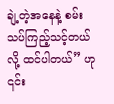ချဲ့တဲ့အနေနဲ့ စမ်းသပ်ကြည့်သင့်တယ်လို့ ထင်ပါတယ်” ဟု ၎င်း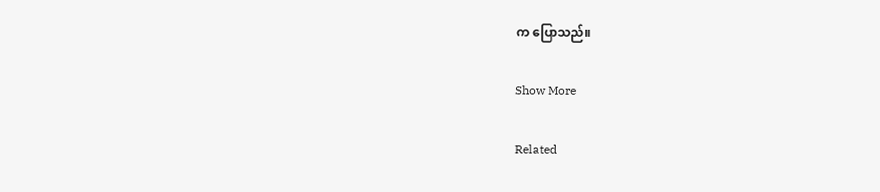က ပြောသည်။

Show More

Related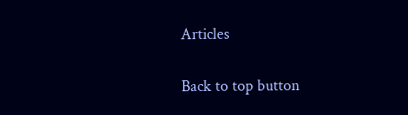Articles

Back to top button